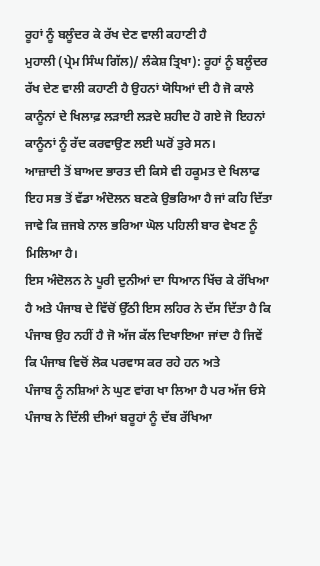ਰੂਹਾਂ ਨੂੰ ਬਲੂੰਦਰ ਕੇ ਰੱਖ ਦੇਣ ਵਾਲੀ ਕਹਾਣੀ ਹੈ
ਮੁਹਾਲੀ (ਪ੍ਰੇਮ ਸਿੰਘ ਗਿੱਲ)/ ਲੰਕੇਸ਼ ਤ੍ਰਿਖਾ): ਰੂਹਾਂ ਨੂੰ ਬਲੂੰਦਰ ਰੱਖ ਦੇਣ ਵਾਲੀ ਕਹਾਣੀ ਹੈ ਉਹਨਾਂ ਯੋਧਿਆਂ ਦੀ ਹੈ ਜੋ ਕਾਲੇ ਕਾਨੂੰਨਾਂ ਦੇ ਖਿਲਾਫ਼ ਲੜਾਈ ਲੜਦੇ ਸ਼ਹੀਦ ਹੋ ਗਏ ਜੋ ਇਹਨਾਂ ਕਾਨੂੰਨਾਂ ਨੂੰ ਰੱਦ ਕਰਵਾਉਣ ਲਈ ਘਰੋਂ ਤੁਰੇ ਸਨ।
ਆਜ਼ਾਦੀ ਤੋਂ ਬਾਅਦ ਭਾਰਤ ਦੀ ਕਿਸੇ ਵੀ ਹਕੂਮਤ ਦੇ ਖਿਲਾਫ ਇਹ ਸਭ ਤੋਂ ਵੱਡਾ ਅੰਦੋਲਨ ਬਣਕੇ ਉਭਰਿਆ ਹੈ ਜਾਂ ਕਹਿ ਦਿੱਤਾ ਜਾਵੇ ਕਿ ਜ਼ਜਬੇ ਨਾਲ ਭਰਿਆ ਘੋਲ ਪਹਿਲੀ ਬਾਰ ਵੇਖਣ ਨੂੰ ਮਿਲਿਆ ਹੈ।
ਇਸ ਅੰਦੋਲਨ ਨੇ ਪੂਰੀ ਦੁਨੀਆਂ ਦਾ ਧਿਆਨ ਖਿੱਚ ਕੇ ਰੱਖਿਆ ਹੈ ਅਤੇ ਪੰਜਾਬ ਦੇ ਵਿੱਚੋਂ ਉੱਠੀ ਇਸ ਲਹਿਰ ਨੇ ਦੱਸ ਦਿੱਤਾ ਹੈ ਕਿ ਪੰਜਾਬ ਉਹ ਨਹੀਂ ਹੈ ਜੋ ਅੱਜ ਕੱਲ ਦਿਖਾਇਆ ਜਾਂਦਾ ਹੈ ਜਿਵੇਂ ਕਿ ਪੰਜਾਬ ਵਿਚੋਂ ਲੋਕ ਪਰਵਾਸ ਕਰ ਰਹੇ ਹਨ ਅਤੇ
ਪੰਜਾਬ ਨੂੰ ਨਸ਼ਿਆਂ ਨੇ ਘੁਣ ਵਾਂਗ ਖਾ ਲਿਆ ਹੈ ਪਰ ਅੱਜ ਓਸੇ ਪੰਜਾਬ ਨੇ ਦਿੱਲੀ ਦੀਆਂ ਬਰੂਹਾਂ ਨੂੰ ਦੱਬ ਰੱਖਿਆ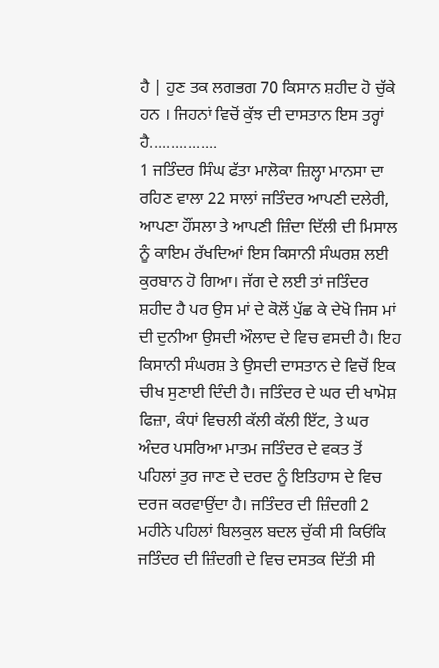ਹੈ | ਹੁਣ ਤਕ ਲਗਭਗ 70 ਕਿਸਾਨ ਸ਼ਹੀਦ ਹੋ ਚੁੱਕੇ ਹਨ । ਜਿਹਨਾਂ ਵਿਚੋਂ ਕੁੱਝ ਦੀ ਦਾਸਤਾਨ ਇਸ ਤਰ੍ਹਾਂ ਹੈ................
1 ਜਤਿੰਦਰ ਸਿੰਘ ਫੱਤਾ ਮਾਲੋਕਾ ਜ਼ਿਲ੍ਹਾ ਮਾਨਸਾ ਦਾ ਰਹਿਣ ਵਾਲਾ 22 ਸਾਲਾਂ ਜਤਿੰਦਰ ਆਪਣੀ ਦਲੇਰੀ, ਆਪਣਾ ਹੌਂਸਲਾ ਤੇ ਆਪਣੀ ਜ਼ਿੰਦਾ ਦਿੱਲੀ ਦੀ ਮਿਸਾਲ ਨੂੰ ਕਾਇਮ ਰੱਖਦਿਆਂ ਇਸ ਕਿਸਾਨੀ ਸੰਘਰਸ਼ ਲਈ ਕੁਰਬਾਨ ਹੋ ਗਿਆ। ਜੱਗ ਦੇ ਲਈ ਤਾਂ ਜਤਿੰਦਰ ਸ਼ਹੀਦ ਹੈ ਪਰ ਉਸ ਮਾਂ ਦੇ ਕੋਲੋਂ ਪੁੱਛ ਕੇ ਦੇਖੋ ਜਿਸ ਮਾਂ ਦੀ ਦੁਨੀਆ ਉਸਦੀ ਔਲਾਦ ਦੇ ਵਿਚ ਵਸਦੀ ਹੈ। ਇਹ ਕਿਸਾਨੀ ਸੰਘਰਸ਼ ਤੇ ਉਸਦੀ ਦਾਸਤਾਨ ਦੇ ਵਿਚੋਂ ਇਕ ਚੀਖ ਸੁਣਾਈ ਦਿੰਦੀ ਹੈ। ਜਤਿੰਦਰ ਦੇ ਘਰ ਦੀ ਖਾਮੋਸ਼ ਫਿਜ਼ਾ, ਕੰਧਾਂ ਵਿਚਲੀ ਕੱਲੀ ਕੱਲੀ ਇੱਟ, ਤੇ ਘਰ ਅੰਦਰ ਪਸਰਿਆ ਮਾਤਮ ਜਤਿੰਦਰ ਦੇ ਵਕਤ ਤੋਂ ਪਹਿਲਾਂ ਤੁਰ ਜਾਣ ਦੇ ਦਰਦ ਨੂੰ ਇਤਿਹਾਸ ਦੇ ਵਿਚ ਦਰਜ ਕਰਵਾਉਂਦਾ ਹੈ। ਜਤਿੰਦਰ ਦੀ ਜ਼ਿੰਦਗੀ 2 ਮਹੀਨੇ ਪਹਿਲਾਂ ਬਿਲਕੁਲ ਬਦਲ ਚੁੱਕੀ ਸੀ ਕਿਓਂਕਿ ਜਤਿੰਦਰ ਦੀ ਜ਼ਿੰਦਗੀ ਦੇ ਵਿਚ ਦਸਤਕ ਦਿੱਤੀ ਸੀ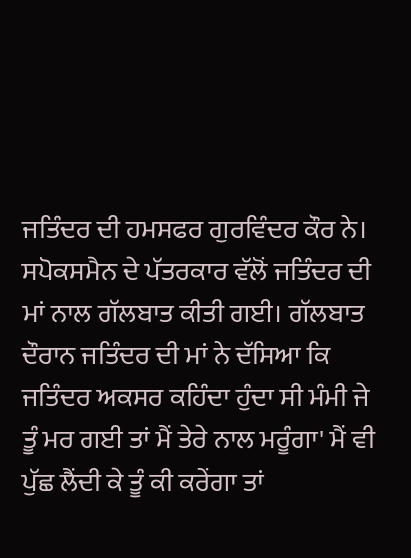ਜਤਿੰਦਰ ਦੀ ਹਮਸਫਰ ਗੁਰਵਿੰਦਰ ਕੌਰ ਨੇ।
ਸਪੋਕਸਮੈਨ ਦੇ ਪੱਤਰਕਾਰ ਵੱਲੋਂ ਜਤਿੰਦਰ ਦੀ ਮਾਂ ਨਾਲ ਗੱਲਬਾਤ ਕੀਤੀ ਗਈ। ਗੱਲਬਾਤ ਦੌਰਾਨ ਜਤਿੰਦਰ ਦੀ ਮਾਂ ਨੇ ਦੱਸਿਆ ਕਿ ਜਤਿੰਦਰ ਅਕਸਰ ਕਹਿੰਦਾ ਹੁੰਦਾ ਸੀ ਮੰਮੀ ਜੇ ਤੂੰ ਮਰ ਗਈ ਤਾਂ ਮੈਂ ਤੇਰੇ ਨਾਲ ਮਰੂੰਗਾ' ਮੈਂ ਵੀ ਪੁੱਛ ਲੈਂਦੀ ਕੇ ਤੂੰ ਕੀ ਕਰੇਂਗਾ ਤਾਂ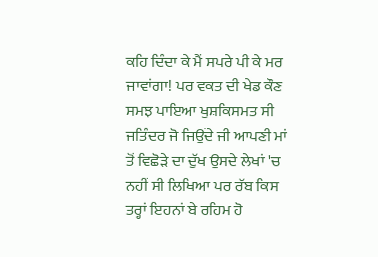ਕਹਿ ਦਿੰਦਾ ਕੇ ਮੈਂ ਸਪਰੇ ਪੀ ਕੇ ਮਰ ਜਾਵਾਂਗਾ! ਪਰ ਵਕਤ ਦੀ ਖੇਡ ਕੌਣ ਸਮਝ ਪਾਇਆ ਖੁਸ਼ਕਿਸਮਤ ਸੀ ਜਤਿੰਦਰ ਜੋ ਜਿਉਂਦੇ ਜੀ ਆਪਣੀ ਮਾਂ ਤੋਂ ਵਿਛੋੜੇ ਦਾ ਦੁੱਖ ਉਸਦੇ ਲੇਖਾਂ 'ਚ ਨਹੀਂ ਸੀ ਲਿਖਿਆ ਪਰ ਰੱਬ ਕਿਸ ਤਰ੍ਹਾਂ ਇਹਨਾਂ ਬੇ ਰਹਿਮ ਹੋ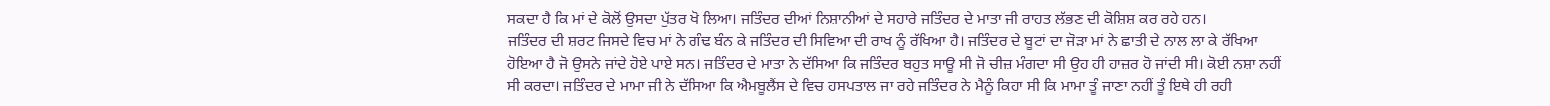ਸਕਦਾ ਹੈ ਕਿ ਮਾਂ ਦੇ ਕੋਲੋਂ ਉਸਦਾ ਪੁੱਤਰ ਖੋ ਲਿਆ। ਜਤਿੰਦਰ ਦੀਆਂ ਨਿਸ਼ਾਨੀਆਂ ਦੇ ਸਹਾਰੇ ਜਤਿੰਦਰ ਦੇ ਮਾਤਾ ਜੀ ਰਾਹਤ ਲੱਭਣ ਦੀ ਕੋਸ਼ਿਸ਼ ਕਰ ਰਹੇ ਹਨ।
ਜਤਿੰਦਰ ਦੀ ਸ਼ਰਟ ਜਿਸਦੇ ਵਿਚ ਮਾਂ ਨੇ ਗੰਢ ਬੰਨ ਕੇ ਜਤਿੰਦਰ ਦੀ ਸਿਵਿਆ ਦੀ ਰਾਖ ਨੂੰ ਰੱਖਿਆ ਹੈ। ਜਤਿੰਦਰ ਦੇ ਬੂਟਾਂ ਦਾ ਜੋੜਾ ਮਾਂ ਨੇ ਛਾਤੀ ਦੇ ਨਾਲ ਲਾ ਕੇ ਰੱਖਿਆ ਹੋਇਆ ਹੈ ਜੋ ਉਸਨੇ ਜਾਂਦੇ ਹੋਏ ਪਾਏ ਸਨ। ਜਤਿੰਦਰ ਦੇ ਮਾਤਾ ਨੇ ਦੱਸਿਆ ਕਿ ਜਤਿੰਦਰ ਬਹੁਤ ਸਾਊ ਸੀ ਜੋ ਚੀਜ਼ ਮੰਗਦਾ ਸੀ ਉਹ ਹੀ ਹਾਜ਼ਰ ਹੋ ਜਾਂਦੀ ਸੀ। ਕੋਈ ਨਸ਼ਾ ਨਹੀਂ ਸੀ ਕਰਦਾ। ਜਤਿੰਦਰ ਦੇ ਮਾਮਾ ਜੀ ਨੇ ਦੱਸਿਆ ਕਿ ਐਮਬੂਲੈਂਸ ਦੇ ਵਿਚ ਹਸਪਤਾਲ ਜਾ ਰਹੇ ਜਤਿੰਦਰ ਨੇ ਮੈਨੂੰ ਕਿਹਾ ਸੀ ਕਿ ਮਾਮਾ ਤੂੰ ਜਾਣਾ ਨਹੀਂ ਤੂੰ ਇਥੇ ਹੀ ਰਹੀ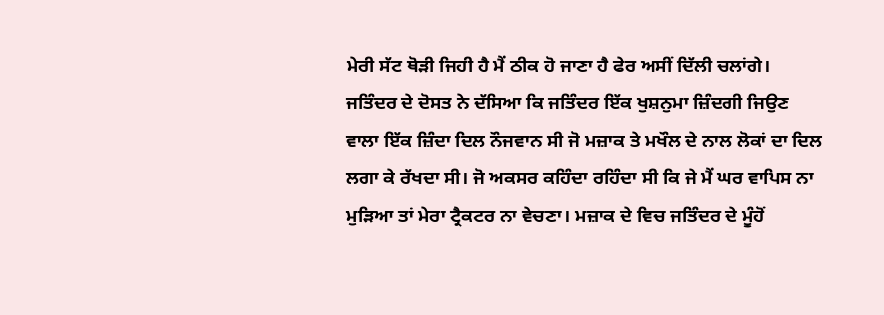ਮੇਰੀ ਸੱਟ ਥੋੜੀ ਜਿਹੀ ਹੈ ਮੈਂ ਠੀਕ ਹੋ ਜਾਣਾ ਹੈ ਫੇਰ ਅਸੀਂ ਦਿੱਲੀ ਚਲਾਂਗੇ। ਜਤਿੰਦਰ ਦੇ ਦੋਸਤ ਨੇ ਦੱਸਿਆ ਕਿ ਜਤਿੰਦਰ ਇੱਕ ਖੁਸ਼ਨੁਮਾ ਜ਼ਿੰਦਗੀ ਜਿਉਣ ਵਾਲਾ ਇੱਕ ਜ਼ਿੰਦਾ ਦਿਲ ਨੌਜਵਾਨ ਸੀ ਜੋ ਮਜ਼ਾਕ ਤੇ ਮਖੌਲ ਦੇ ਨਾਲ ਲੋਕਾਂ ਦਾ ਦਿਲ ਲਗਾ ਕੇ ਰੱਖਦਾ ਸੀ। ਜੋ ਅਕਸਰ ਕਹਿੰਦਾ ਰਹਿੰਦਾ ਸੀ ਕਿ ਜੇ ਮੈਂ ਘਰ ਵਾਪਿਸ ਨਾ ਮੁੜਿਆ ਤਾਂ ਮੇਰਾ ਟ੍ਰੈਕਟਰ ਨਾ ਵੇਚਣਾ। ਮਜ਼ਾਕ ਦੇ ਵਿਚ ਜਤਿੰਦਰ ਦੇ ਮੂੰਹੋਂ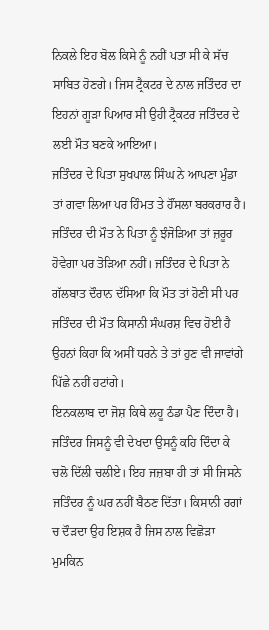ਨਿਕਲੇ ਇਹ ਬੋਲ ਕਿਸੇ ਨੂੰ ਨਹੀਂ ਪਤਾ ਸੀ ਕੇ ਸੱਚ ਸਾਬਿਤ ਹੋਣਗੇ। ਜਿਸ ਟ੍ਰੈਕਟਰ ਦੇ ਨਾਲ ਜਤਿੰਦਰ ਦਾ ਇਹਨਾਂ ਗੂੜਾ ਪਿਆਰ ਸੀ ਉਹੀ ਟ੍ਰੈਕਟਰ ਜਤਿੰਦਰ ਦੇ ਲਈ ਮੌਤ ਬਣਕੇ ਆਇਆ।
ਜਤਿੰਦਰ ਦੇ ਪਿਤਾ ਸੁਖਪਾਲ ਸਿੰਘ ਨੇ ਆਪਣਾ ਮੁੰਡਾ ਤਾਂ ਗਵਾ ਲਿਆ ਪਰ ਹਿੰਮਤ ਤੇ ਹੌਂਸਲਾ ਬਰਕਰਾਰ ਹੈ। ਜਤਿੰਦਰ ਦੀ ਮੌਤ ਨੇ ਪਿਤਾ ਨੂੰ ਝੰਜੋੜਿਆ ਤਾਂ ਜ਼ਰੂਰ ਹੋਵੇਗਾ ਪਰ ਤੋੜਿਆ ਨਹੀਂ। ਜਤਿੰਦਰ ਦੇ ਪਿਤਾ ਨੇ ਗੱਲਬਾਤ ਦੌਰਾਨ ਦੱਸਿਆ ਕਿ ਮੌਤ ਤਾਂ ਹੋਣੀ ਸੀ ਪਰ ਜਤਿੰਦਰ ਦੀ ਮੌਤ ਕਿਸਾਨੀ ਸੰਘਰਸ਼ ਵਿਚ ਹੋਈ ਹੈ ਉਹਨਾਂ ਕਿਹਾ ਕਿ ਅਸੀਂ ਧਰਨੇ ਤੇ ਤਾਂ ਹੁਣ ਵੀ ਜਾਵਾਂਗੇ ਪਿੱਛੇ ਨਹੀਂ ਹਟਾਂਗੇ।
ਇਨਕਲਾਬ ਦਾ ਜੋਸ਼ ਕਿਥੇ ਲਹੂ ਠੰਡਾ ਪੈਣ ਦਿੰਦਾ ਹੈ। ਜਤਿੰਦਰ ਜਿਸਨੂੰ ਵੀ ਦੇਖਦਾ ਉਸਨੂੰ ਕਹਿ ਦਿੰਦਾ ਕੇ ਚਲੋ ਦਿੱਲੀ ਚਲੀਏ। ਇਹ ਜਜ਼ਬਾ ਹੀ ਤਾਂ ਸੀ ਜਿਸਨੇ ਜਤਿੰਦਰ ਨੂੰ ਘਰ ਨਹੀਂ ਬੈਠਣ ਦਿੱਤਾ। ਕਿਸਾਨੀ ਰਗਾਂ ਚ ਦੌੜਦਾ ਉਹ ਇਸ਼ਕ ਹੈ ਜਿਸ ਨਾਲ ਵਿਛੋੜਾ ਮੁਮਕਿਨ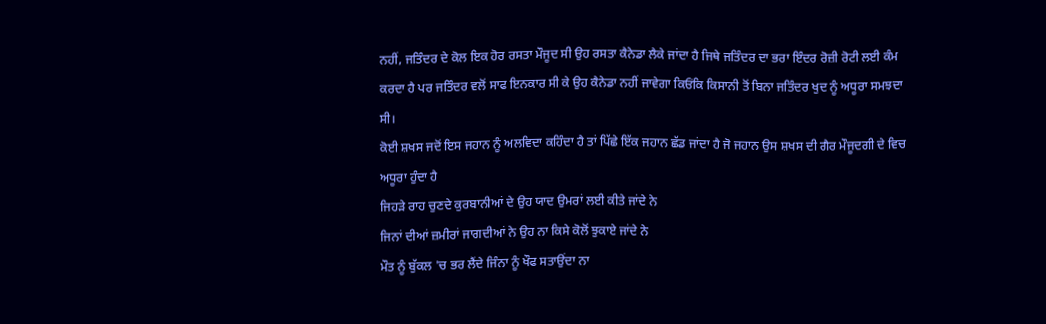ਨਹੀਂ, ਜਤਿੰਦਰ ਦੇ ਕੋਲ ਇਕ ਹੋਰ ਰਸਤਾ ਮੌਜੂਦ ਸੀ ਉਹ ਰਸਤਾ ਕੈਨੇਡਾ ਲੈਕੇ ਜਾਂਦਾ ਹੈ ਜਿਥੇ ਜਤਿੰਦਰ ਦਾ ਭਰਾ ਇੰਦਰ ਰੋਜ਼ੀ ਰੋਟੀ ਲਈ ਕੰਮ ਕਰਦਾ ਹੈ ਪਰ ਜਤਿੰਦਰ ਵਲੋਂ ਸਾਫ ਇਨਕਾਰ ਸੀ ਕੇ ਉਹ ਕੈਨੇਡਾ ਨਹੀਂ ਜਾਵੇਗਾ ਕਿਓਂਕਿ ਕਿਸਾਨੀ ਤੋਂ ਬਿਨਾ ਜਤਿੰਦਰ ਖੁਦ ਨੂੰ ਅਧੂਰਾ ਸਮਝਦਾ ਸੀ।
ਕੋਈ ਸ਼ਖਸ ਜਦੋਂ ਇਸ ਜਹਾਨ ਨੂੰ ਅਲਵਿਦਾ ਕਹਿੰਦਾ ਹੈ ਤਾਂ ਪਿੱਛੇ ਇੱਕ ਜਹਾਨ ਛੱਡ ਜਾਂਦਾ ਹੈ ਜੋ ਜਹਾਨ ਉਸ ਸ਼ਖਸ ਦੀ ਗੈਰ ਮੌਜੂਦਗੀ ਦੇ ਵਿਚ ਅਧੂਰਾ ਹੁੰਦਾ ਹੈ
ਜਿਹੜੇ ਰਾਹ ਚੁਣਦੇ ਕੁਰਬਾਨੀਆਂ ਦੇ ਉਹ ਯਾਦ ਉਮਰਾਂ ਲਈ ਕੀਤੇ ਜਾਂਦੇ ਨੇ
ਜਿਨਾਂ ਦੀਆਂ ਜ਼ਮੀਰਾਂ ਜਾਗਦੀਆਂ ਨੇ ਉਹ ਨਾ ਕਿਸੇ ਕੋਲੋਂ ਝੁਕਾਏ ਜਾਂਦੇ ਨੇ
ਮੌਤ ਨੂੰ ਬੁੱਕਲ 'ਚ ਭਰ ਲੈਂਦੇ ਜਿੰਨਾ ਨੂੰ ਖੌਫ ਸਤਾਉਂਦਾ ਨਾ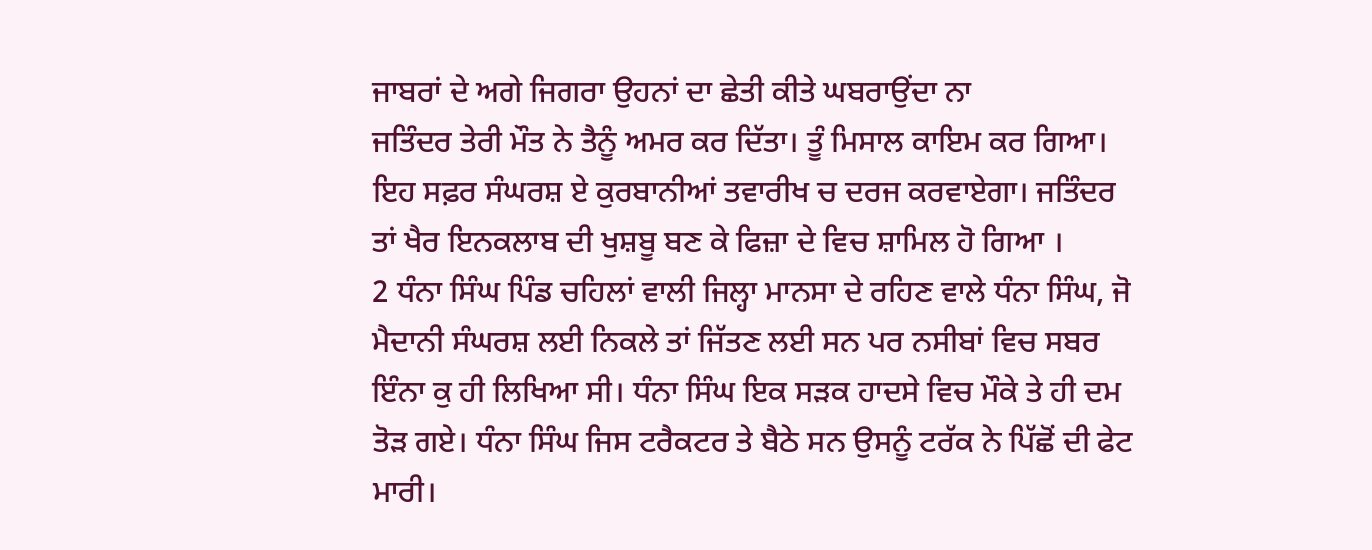ਜਾਬਰਾਂ ਦੇ ਅਗੇ ਜਿਗਰਾ ਉਹਨਾਂ ਦਾ ਛੇਤੀ ਕੀਤੇ ਘਬਰਾਉਂਦਾ ਨਾ
ਜਤਿੰਦਰ ਤੇਰੀ ਮੌਤ ਨੇ ਤੈਨੂੰ ਅਮਰ ਕਰ ਦਿੱਤਾ। ਤੂੰ ਮਿਸਾਲ ਕਾਇਮ ਕਰ ਗਿਆ। ਇਹ ਸਫ਼ਰ ਸੰਘਰਸ਼ ਏ ਕੁਰਬਾਨੀਆਂ ਤਵਾਰੀਖ ਚ ਦਰਜ ਕਰਵਾਏਗਾ। ਜਤਿੰਦਰ ਤਾਂ ਖੈਰ ਇਨਕਲਾਬ ਦੀ ਖੁਸ਼ਬੂ ਬਣ ਕੇ ਫਿਜ਼ਾ ਦੇ ਵਿਚ ਸ਼ਾਮਿਲ ਹੋ ਗਿਆ ।
2 ਧੰਨਾ ਸਿੰਘ ਪਿੰਡ ਚਹਿਲਾਂ ਵਾਲੀ ਜਿਲ੍ਹਾ ਮਾਨਸਾ ਦੇ ਰਹਿਣ ਵਾਲੇ ਧੰਨਾ ਸਿੰਘ, ਜੋ ਮੈਦਾਨੀ ਸੰਘਰਸ਼ ਲਈ ਨਿਕਲੇ ਤਾਂ ਜਿੱਤਣ ਲਈ ਸਨ ਪਰ ਨਸੀਬਾਂ ਵਿਚ ਸਬਰ ਇੰਨਾ ਕੁ ਹੀ ਲਿਖਿਆ ਸੀ। ਧੰਨਾ ਸਿੰਘ ਇਕ ਸੜਕ ਹਾਦਸੇ ਵਿਚ ਮੌਕੇ ਤੇ ਹੀ ਦਮ ਤੋੜ ਗਏ। ਧੰਨਾ ਸਿੰਘ ਜਿਸ ਟਰੈਕਟਰ ਤੇ ਬੈਠੇ ਸਨ ਉਸਨੂੰ ਟਰੱਕ ਨੇ ਪਿੱਛੋਂ ਦੀ ਫੇਟ ਮਾਰੀ।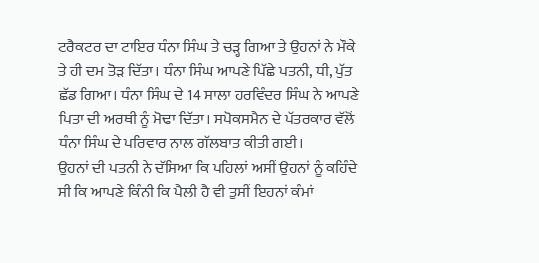ਟਰੈਕਟਰ ਦਾ ਟਾਇਰ ਧੰਨਾ ਸਿੰਘ ਤੇ ਚੜ੍ਹ ਗਿਆ ਤੇ ਉਹਨਾਂ ਨੇ ਮੌਕੇ ਤੇ ਹੀ ਦਮ ਤੋੜ ਦਿੱਤਾ। ਧੰਨਾ ਸਿੰਘ ਆਪਣੇ ਪਿੱਛੇ ਪਤਨੀ, ਧੀ, ਪੁੱਤ ਛੱਡ ਗਿਆ। ਧੰਨਾ ਸਿੰਘ ਦੇ 14 ਸਾਲਾ ਹਰਵਿੰਦਰ ਸਿੰਘ ਨੇ ਆਪਣੇ ਪਿਤਾ ਦੀ ਅਰਥੀ ਨੂੰ ਮੋਢਾ ਦਿੱਤਾ। ਸਪੋਕਸਮੈਨ ਦੇ ਪੱਤਰਕਾਰ ਵੱਲੋਂ ਧੰਨਾ ਸਿੰਘ ਦੇ ਪਰਿਵਾਰ ਨਾਲ ਗੱਲਬਾਤ ਕੀਤੀ ਗਈ।
ਉਹਨਾਂ ਦੀ ਪਤਨੀ ਨੇ ਦੱਸਿਆ ਕਿ ਪਹਿਲਾਂ ਅਸੀਂ ਉਹਨਾਂ ਨੂੰ ਕਹਿੰਦੇ ਸੀ ਕਿ ਆਪਣੇ ਕਿੰਨੀ ਕਿ ਪੈਲੀ ਹੈ ਵੀ ਤੁਸੀਂ ਇਹਨਾਂ ਕੰਮਾਂ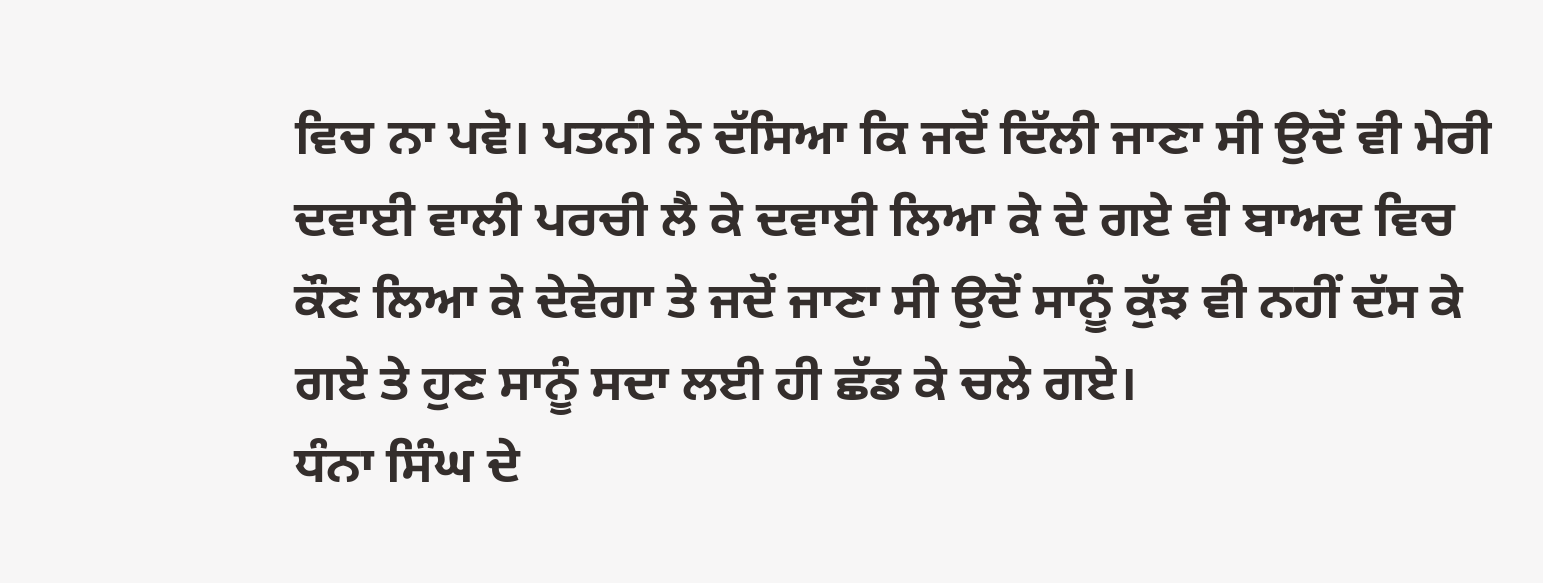ਵਿਚ ਨਾ ਪਵੋ। ਪਤਨੀ ਨੇ ਦੱਸਿਆ ਕਿ ਜਦੋਂ ਦਿੱਲੀ ਜਾਣਾ ਸੀ ਉਦੋਂ ਵੀ ਮੇਰੀ ਦਵਾਈ ਵਾਲੀ ਪਰਚੀ ਲੈ ਕੇ ਦਵਾਈ ਲਿਆ ਕੇ ਦੇ ਗਏ ਵੀ ਬਾਅਦ ਵਿਚ ਕੌਣ ਲਿਆ ਕੇ ਦੇਵੇਗਾ ਤੇ ਜਦੋਂ ਜਾਣਾ ਸੀ ਉਦੋਂ ਸਾਨੂੰ ਕੁੱਝ ਵੀ ਨਹੀਂ ਦੱਸ ਕੇ ਗਏ ਤੇ ਹੁਣ ਸਾਨੂੰ ਸਦਾ ਲਈ ਹੀ ਛੱਡ ਕੇ ਚਲੇ ਗਏ।
ਧੰਨਾ ਸਿੰਘ ਦੇ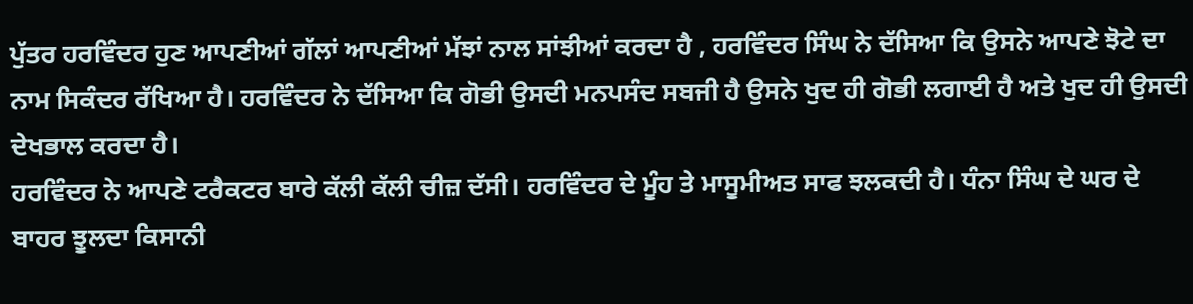ਪੁੱਤਰ ਹਰਵਿੰਦਰ ਹੁਣ ਆਪਣੀਆਂ ਗੱਲਾਂ ਆਪਣੀਆਂ ਮੱਝਾਂ ਨਾਲ ਸਾਂਝੀਆਂ ਕਰਦਾ ਹੈ , ਹਰਵਿੰਦਰ ਸਿੰਘ ਨੇ ਦੱਸਿਆ ਕਿ ਉਸਨੇ ਆਪਣੇ ਝੋਟੇ ਦਾ ਨਾਮ ਸਿਕੰਦਰ ਰੱਖਿਆ ਹੈ। ਹਰਵਿੰਦਰ ਨੇ ਦੱਸਿਆ ਕਿ ਗੋਭੀ ਉਸਦੀ ਮਨਪਸੰਦ ਸਬਜੀ ਹੈ ਉਸਨੇ ਖੁਦ ਹੀ ਗੋਭੀ ਲਗਾਈ ਹੈ ਅਤੇ ਖੁਦ ਹੀ ਉਸਦੀ ਦੇਖਭਾਲ ਕਰਦਾ ਹੈ।
ਹਰਵਿੰਦਰ ਨੇ ਆਪਣੇ ਟਰੈਕਟਰ ਬਾਰੇ ਕੱਲੀ ਕੱਲੀ ਚੀਜ਼ ਦੱਸੀ। ਹਰਵਿੰਦਰ ਦੇ ਮੂੰਹ ਤੇ ਮਾਸੂਮੀਅਤ ਸਾਫ ਝਲਕਦੀ ਹੈ। ਧੰਨਾ ਸਿੰਘ ਦੇ ਘਰ ਦੇ ਬਾਹਰ ਝੂਲਦਾ ਕਿਸਾਨੀ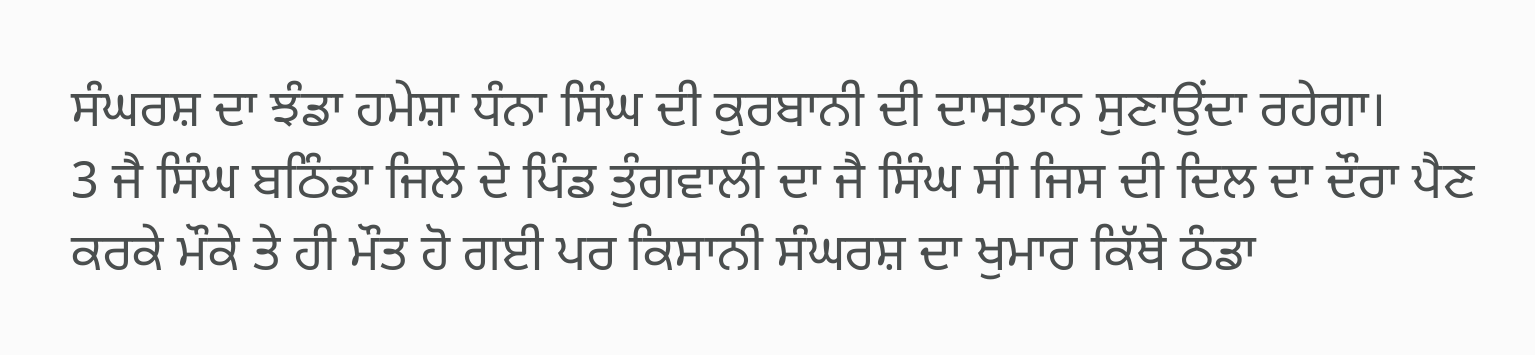ਸੰਘਰਸ਼ ਦਾ ਝੰਡਾ ਹਮੇਸ਼ਾ ਧੰਨਾ ਸਿੰਘ ਦੀ ਕੁਰਬਾਨੀ ਦੀ ਦਾਸਤਾਨ ਸੁਣਾਉਂਦਾ ਰਹੇਗਾ।
3 ਜੈ ਸਿੰਘ ਬਠਿੰਡਾ ਜਿਲੇ ਦੇ ਪਿੰਡ ਤੁੰਗਵਾਲੀ ਦਾ ਜੈ ਸਿੰਘ ਸੀ ਜਿਸ ਦੀ ਦਿਲ ਦਾ ਦੌਰਾ ਪੈਣ ਕਰਕੇ ਮੌਕੇ ਤੇ ਹੀ ਮੌਤ ਹੋ ਗਈ ਪਰ ਕਿਸਾਨੀ ਸੰਘਰਸ਼ ਦਾ ਖੁਮਾਰ ਕਿੱਥੇ ਠੰਡਾ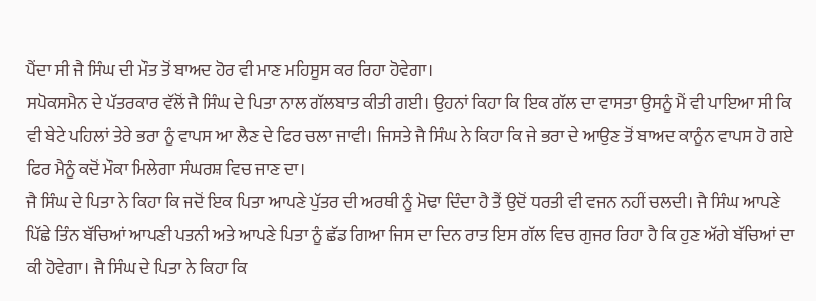ਪੈਂਦਾ ਸੀ ਜੈ ਸਿੰਘ ਦੀ ਮੌਤ ਤੋਂ ਬਾਅਦ ਹੋਰ ਵੀ ਮਾਣ ਮਹਿਸੂਸ ਕਰ ਰਿਹਾ ਹੋਵੇਗਾ।
ਸਪੋਕਸਮੈਨ ਦੇ ਪੱਤਰਕਾਰ ਵੱਲੋਂ ਜੈ ਸਿੰਘ ਦੇ ਪਿਤਾ ਨਾਲ ਗੱਲਬਾਤ ਕੀਤੀ ਗਈ। ਉਹਨਾਂ ਕਿਹਾ ਕਿ ਇਕ ਗੱਲ ਦਾ ਵਾਸਤਾ ਉਸਨੂੰ ਮੈਂ ਵੀ ਪਾਇਆ ਸੀ ਕਿ ਵੀ ਬੇਟੇ ਪਹਿਲਾਂ ਤੇਰੇ ਭਰਾ ਨੂੰ ਵਾਪਸ ਆ ਲੈਣ ਦੇ ਫਿਰ ਚਲਾ ਜਾਵੀ। ਜਿਸਤੇ ਜੈ ਸਿੰਘ ਨੇ ਕਿਹਾ ਕਿ ਜੇ ਭਰਾ ਦੇ ਆਉਣ ਤੋਂ ਬਾਅਦ ਕਾਨੂੰਨ ਵਾਪਸ ਹੋ ਗਏ ਫਿਰ ਮੈਨੂੰ ਕਦੋਂ ਮੌਕਾ ਮਿਲੇਗਾ ਸੰਘਰਸ਼ ਵਿਚ ਜਾਣ ਦਾ।
ਜੈ ਸਿੰਘ ਦੇ ਪਿਤਾ ਨੇ ਕਿਹਾ ਕਿ ਜਦੋਂ ਇਕ ਪਿਤਾ ਆਪਣੇ ਪੁੱਤਰ ਦੀ ਅਰਥੀ ਨੂੰ ਮੋਢਾ ਦਿੰਦਾ ਹੈ ਤੈਂ ਉਦੋਂ ਧਰਤੀ ਵੀ ਵਜਨ ਨਹੀਂ ਚਲਦੀ। ਜੈ ਸਿੰਘ ਆਪਣੇ ਪਿੱਛੇ ਤਿੰਨ ਬੱਚਿਆਂ ਆਪਣੀ ਪਤਨੀ ਅਤੇ ਆਪਣੇ ਪਿਤਾ ਨੂੰ ਛੱਡ ਗਿਆ ਜਿਸ ਦਾ ਦਿਨ ਰਾਤ ਇਸ ਗੱਲ ਵਿਚ ਗੁਜਰ ਰਿਹਾ ਹੈ ਕਿ ਹੁਣ ਅੱਗੇ ਬੱਚਿਆਂ ਦਾ ਕੀ ਹੋਵੇਗਾ। ਜੈ ਸਿੰਘ ਦੇ ਪਿਤਾ ਨੇ ਕਿਹਾ ਕਿ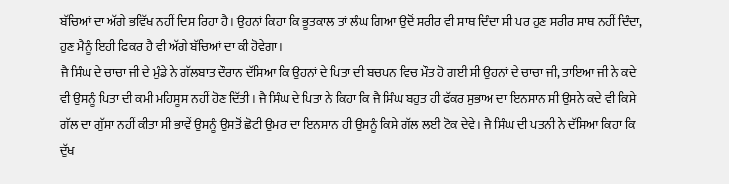ਬੱਚਿਆਂ ਦਾ ਅੱਗੇ ਭਵਿੱਖ ਨਹੀਂ ਦਿਸ ਰਿਹਾ ਹੈ। ਉਹਨਾਂ ਕਿਹਾ ਕਿ ਭੂਤਕਾਲ ਤਾਂ ਲੰਘ ਗਿਆ ਉਦੋਂ ਸਰੀਰ ਵੀ ਸਾਥ ਦਿੰਦਾ ਸੀ ਪਰ ਹੁਣ ਸਰੀਰ ਸਾਥ ਨਹੀਂ ਦਿੰਦਾ, ਹੁਣ ਮੈਨੂੰ ਇਹੀ ਫਿਕਰ ਹੈ ਵੀ ਅੱਗੇ ਬੱਚਿਆਂ ਦਾ ਕੀ ਹੋਵੇਗਾ।
ਜੈ ਸਿੰਘ ਦੇ ਚਾਚਾ ਜੀ ਦੇ ਮੁੰਡੇ ਨੇ ਗੱਲਬਾਤ ਦੌਰਾਨ ਦੱਸਿਆ ਕਿ ਉਹਨਾਂ ਦੇ ਪਿਤਾ ਦੀ ਬਚਪਨ ਵਿਚ ਮੌਤ ਹੋ ਗਈ ਸੀ ਉਹਨਾਂ ਦੇ ਚਾਚਾ ਜੀ, ਤਾਇਆ ਜੀ ਨੇ ਕਦੇ ਵੀ ਉਸਨੂੰ ਪਿਤਾ ਦੀ ਕਮੀ ਮਹਿਸੂਸ ਨਹੀਂ ਹੋਣ ਦਿੱਤੀ । ਜੈ ਸਿੰਘ ਦੇ ਪਿਤਾ ਨੇ ਕਿਹਾ ਕਿ ਜੈ ਸਿੰਘ ਬਹੁਤ ਹੀ ਫੱਕਰ ਸੁਭਾਅ ਦਾ ਇਨਸਾਨ ਸੀ ਉਸਨੇ ਕਦੇ ਵੀ ਕਿਸੇ ਗੱਲ ਦਾ ਗੁੱਸਾ ਨਹੀਂ ਕੀਤਾ ਸੀ ਭਾਵੇਂ ਉਸਨੂੰ ਉਸਤੋਂ ਛੋਟੀ ਉਮਰ ਦਾ ਇਨਸਾਨ ਹੀ ਉਸਨੂੰ ਕਿਸੇ ਗੱਲ ਲਈ ਟੋਕ ਦੇਵੇ। ਜੈ ਸਿੰਘ ਦੀ ਪਤਨੀ ਨੇ ਦੱਸਿਆ ਕਿਹਾ ਕਿ ਦੁੱਖ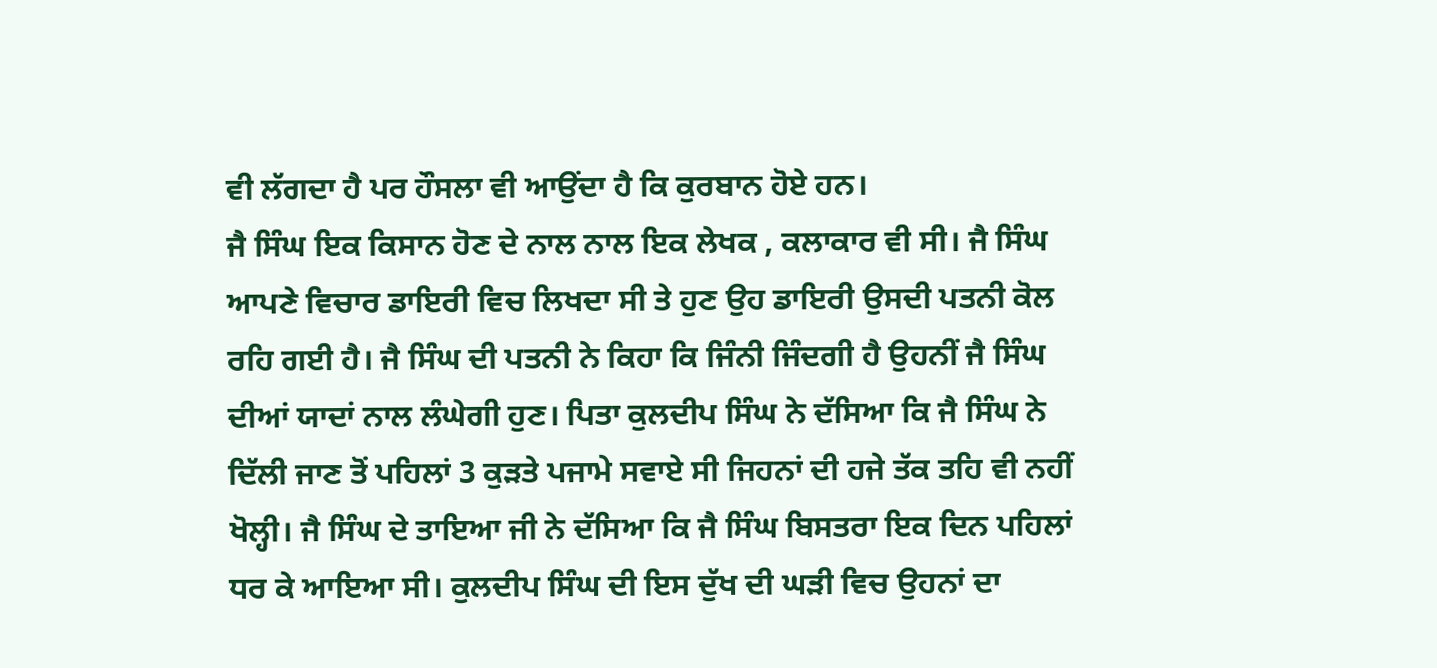ਵੀ ਲੱਗਦਾ ਹੈ ਪਰ ਹੌਸਲਾ ਵੀ ਆਉਂਦਾ ਹੈ ਕਿ ਕੁਰਬਾਨ ਹੋਏ ਹਨ।
ਜੈ ਸਿੰਘ ਇਕ ਕਿਸਾਨ ਹੋਣ ਦੇ ਨਾਲ ਨਾਲ ਇਕ ਲੇਖਕ , ਕਲਾਕਾਰ ਵੀ ਸੀ। ਜੈ ਸਿੰਘ ਆਪਣੇ ਵਿਚਾਰ ਡਾਇਰੀ ਵਿਚ ਲਿਖਦਾ ਸੀ ਤੇ ਹੁਣ ਉਹ ਡਾਇਰੀ ਉਸਦੀ ਪਤਨੀ ਕੋਲ ਰਹਿ ਗਈ ਹੈ। ਜੈ ਸਿੰਘ ਦੀ ਪਤਨੀ ਨੇ ਕਿਹਾ ਕਿ ਜਿੰਨੀ ਜਿੰਦਗੀ ਹੈ ਉਹਨੀਂ ਜੈ ਸਿੰਘ ਦੀਆਂ ਯਾਦਾਂ ਨਾਲ ਲੰਘੇਗੀ ਹੁਣ। ਪਿਤਾ ਕੁਲਦੀਪ ਸਿੰਘ ਨੇ ਦੱਸਿਆ ਕਿ ਜੈ ਸਿੰਘ ਨੇ ਦਿੱਲੀ ਜਾਣ ਤੋਂ ਪਹਿਲਾਂ 3 ਕੁੜਤੇ ਪਜਾਮੇ ਸਵਾਏ ਸੀ ਜਿਹਨਾਂ ਦੀ ਹਜੇ ਤੱਕ ਤਹਿ ਵੀ ਨਹੀਂ ਖੋਲ੍ਹੀ। ਜੈ ਸਿੰਘ ਦੇ ਤਾਇਆ ਜੀ ਨੇ ਦੱਸਿਆ ਕਿ ਜੈ ਸਿੰਘ ਬਿਸਤਰਾ ਇਕ ਦਿਨ ਪਹਿਲਾਂ ਧਰ ਕੇ ਆਇਆ ਸੀ। ਕੁਲਦੀਪ ਸਿੰਘ ਦੀ ਇਸ ਦੁੱਖ ਦੀ ਘੜੀ ਵਿਚ ਉਹਨਾਂ ਦਾ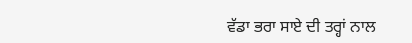ਵੱਡਾ ਭਰਾ ਸਾਏ ਦੀ ਤਰ੍ਹਾਂ ਨਾਲ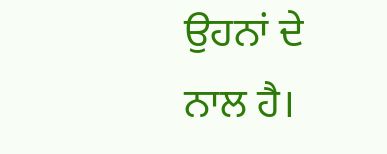ਉਹਨਾਂ ਦੇ ਨਾਲ ਹੈ।